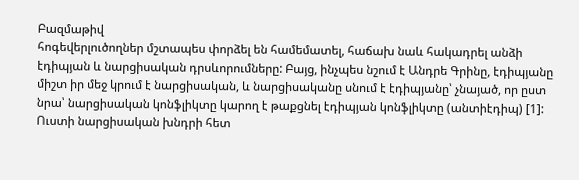Բազմաթիվ
հոգեվերլուծողներ մշտապես փորձել են համեմատել, հաճախ նաև հակադրել անձի էդիպյան և նարցիսական դրսևորումները: Բայց, ինչպես նշում է Անդրե Գրինը, էդիպյանը միշտ իր մեջ կրում է նարցիսական, և նարցիսականը սնում է էդիպյանը՝ չնայած, որ ըստ նրա՝ նարցիսական կոնֆլիկտը կարող է թաքցնել էդիպյան կոնֆլիկտը (անտիէդիպ) [1]: Ուստի նարցիսական խնդրի հետ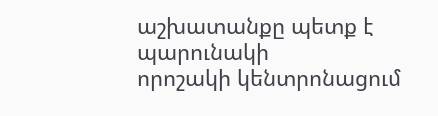աշխատանքը պետք է պարունակի
որոշակի կենտրոնացում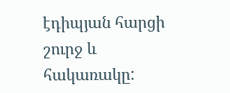էդիպյան հարցի շուրջ և հակառակը: